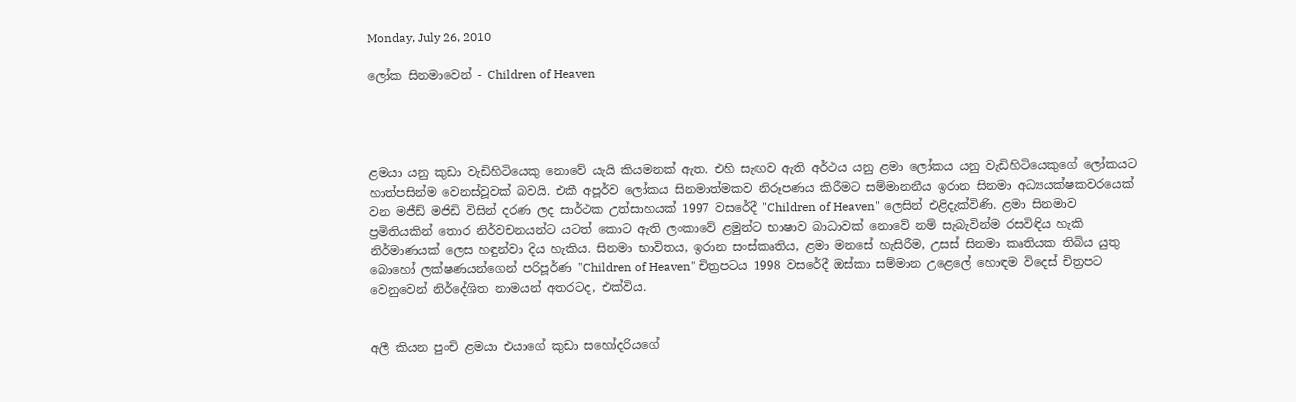Monday, July 26, 2010

ලෝක සිනමාවෙන් - Children of Heaven




ළමයා යනු කුඩා වැඩිහිටියෙකු නොවේ යැයි කියමනක් ඇත. එහි සැඟව ඇති අර්ථය යනු ළමා ලෝකය යනු වැඩිහිටියෙකුගේ ලෝකයට හාත්පසින්ම වෙනස්වූවක් බවයි. එකී අපූර්ව ලෝකය සිනමාත්මකව නිරූපණය කිරීමට සම්මානනීය ඉරාන සිනමා අධ්‍යයක්ෂකවරයෙක් වන මජීඩ් මජිඩි විසින් දරණ ලද සාර්ථක උත්සාහයක් 1997 වසරේදී "Children of Heaven" ලෙසින් එළිදැක්විණි. ළමා සිනමාව ප්‍රමිතියකින් තොර නිර්වචනයන්ට යටත් කොට ඇති ලංකාවේ ළමුන්ට භාෂාව බාධාවක් නොවේ නම් සැබැවින්ම රසවිඳිය හැකි නිර්මාණයක් ලෙස හඳුන්වා දිය හැකිය. සිනමා භාවිතය, ඉරාන සංස්කෘතිය, ළමා මනසේ හැසිරීම, උසස් සිනමා කෘතියක තිබිය යුතු බොහෝ ලක්ෂණයන්ගෙන් පරිපූර්ණ "Children of Heaven" චිත්‍රපටය 1998 වසරේදී ඔස්කා සම්මාන උළෙලේ හොඳම විදෙස් චිත්‍රපට වෙනුවෙන් නිර්දේශිත නාමයන් අතරටද, එක්විය.


අලී කියන පුංචි ළමයා එයාගේ කුඩා සහෝදරියගේ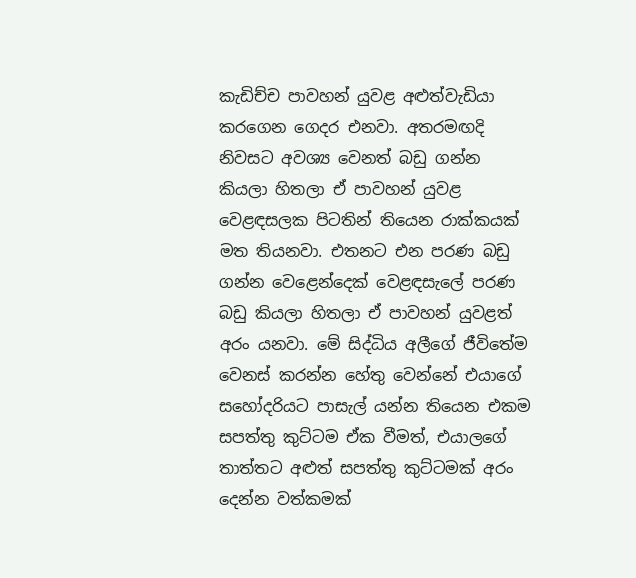කැඩිච්ච පාවහන් යුවළ අළුත්වැඩියා කරගෙන ගෙදර එනවා. අතරමඟදි නිවසට අවශ්‍ය වෙනත් බඩු ගන්න කියලා හිතලා ඒ පාවහන් යුවළ වෙළඳසලක පිටතින් තියෙන රාක්කයක් මත තියනවා. එතනට එන පරණ බඩු ගන්න වෙළෙන්දෙක් වෙළඳසැලේ පරණ බඩු කියලා හිතලා ඒ පාවහන් යුවළත් අරං යනවා. මේ සිද්ධිය අලීගේ ජීවිතේම වෙනස් කරන්න හේතු වෙන්නේ එයාගේ සහෝදරියට පාසැල් යන්න තියෙන එකම සපත්තු කුට්ටම ඒක වීමත්, එයාලගේ තාත්තට අළුත් සපත්තු කුට්ටමක් අරං දෙන්න වත්කමක්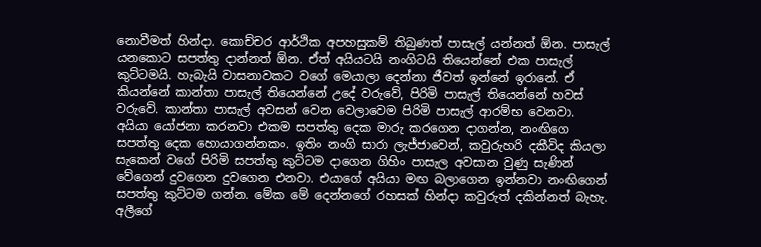නොවීමත් හින්දා. කොච්චර ආර්ථික අපහසුකම් තිබුණත් පාසැල් යන්නත් ඕන. පාසැල් යනකොට සපත්තු දාන්නත් ඕන. ඒත් අයියටයි නංගිටයි තියෙන්නේ එක පාසැල් කුට්ටමයි. හැබැයි වාසනාවකට වගේ මෙයාලා දෙන්නා ජීවත් ඉන්නේ ඉරානේ. ඒ කියන්නේ කාන්තා පාසැල් තියෙන්නේ උදේ වරුවේ, පිරිමි පාසැල් තියෙන්නේ හවස් වරුවේ. කාන්තා පාසැල් අවසන් වෙන වෙලාවෙම පිරිමි පාසැල් ආරම්භ වෙනවා. අයියා යෝජනා කරනවා එකම සපත්තු දෙක මාරු කරගෙන දාගන්න, නංඟිගෙ සපත්තු දෙක හොයාගන්නකං. ඉතිං නංගි සාරා ලැජ්ජාවෙන්, කවුරුහරි දකීවිද කියලා සැකෙන් වගේ පිරිමි සපත්තු කුට්ටම දාගෙන ගිහිං පාසැල අවසාන වුණු සැණින් වේගෙන් දුවගෙන දුවගෙන එනවා. එයාගේ අයියා මඟ බලාගෙන ඉන්නවා නංඟිගෙන් සපත්තු කුට්ටම ගන්න. මේක මේ දෙන්නගේ රහසක් හින්දා කවුරුත් දකින්නත් බැහැ. අලීගේ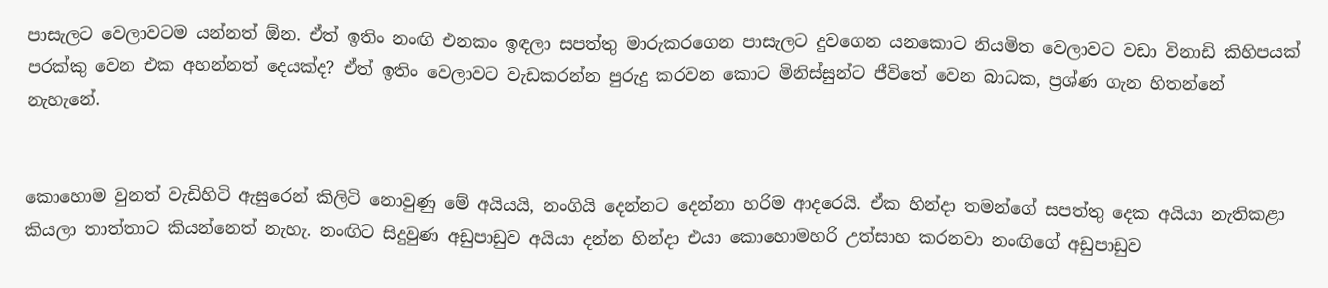පාසැලට වෙලාවටම යන්නත් ඕන. ඒත් ඉතිං නංඟි එනකං ඉඳලා සපත්තු මාරුකරගෙන පාසැලට දුවගෙන යනකොට නියමිත වෙලාවට වඩා විනාඩි කිහිපයක් පරක්කු වෙන එක අහන්නත් දෙයක්ද? ඒත් ඉතිං වෙලාවට වැඩකරන්න පුරුදු කරවන කොට මිනිස්සුන්ට ජීවිතේ වෙන බාධක, ප්‍රශ්ණ ගැන හිතන්නේ නැහැනේ.


කොහොම වුනත් වැඩිහිටි ඇසුරෙන් කිලිටි නොවුණු මේ අයියයි, නංගියි දෙන්නට දෙන්නා හරිම ආදරෙයි. ඒක හින්දා තමන්ගේ සපත්තු දෙක අයියා නැතිකළා කියලා තාත්තාට කියන්නෙත් නැහැ. නංඟිට සිදුවුණ අඩුපාඩුව අයියා දන්න හින්දා එයා කොහොමහරි උත්සාහ කරනවා නංඟිගේ අඩුපාඩුව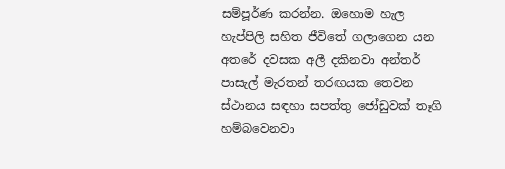සම්පූර්ණ කරන්න. ඔහොම හැල හැප්පිලි සහිත ජීවිතේ ගලාගෙන යන අතරේ දවසක අලී දකිනවා අන්තර් පාසැල් මැරතන් තරඟයක තෙවන ස්ථානය සඳහා සපත්තු ජෝඩුවක් තෑගි හම්බවෙනවා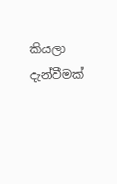කියලා දැන්වීමක්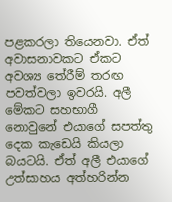පළකරලා තියෙනවා. ඒත් අවාසනාවකට ඒකට අවශ්‍ය තේරීම් තරඟ පවත්වලා ඉවරයි. අලී මේකට සහභාගී නොවුනේ එයාගේ සපත්තු දෙක කැඩෙයි කියලා බයටයි. ඒත් අලී එයාගේ උත්සාහය අත්හරින්න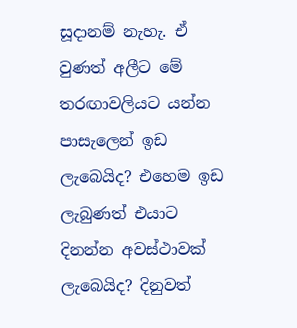සූදානම් නැහැ. ඒ වුණත් අලීට මේ තරඟාවලියට යන්න පාසැලෙන් ඉඩ ලැබෙයිද? එහෙම ඉඩ ලැබුණත් එයාට දිනන්න අවස්ථාවක් ලැබෙයිද? දිනුවත්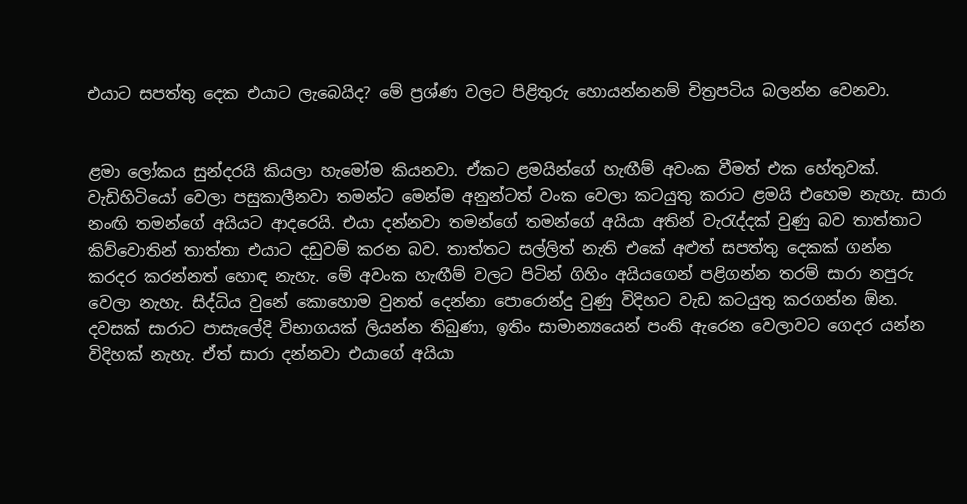එයාට සපත්තු දෙක එයාට ලැබෙයිද? මේ ප්‍රශ්ණ වලට පිළිතුරු හොයන්නනම් චිත්‍රපටිය බලන්න වෙනවා.


ළමා ලෝකය සුන්දරයි කියලා හැමෝම කියනවා. ඒකට ළමයින්ගේ හැඟීම් අවංක වීමත් එක හේතුවක්. වැඩිහිටියෝ වෙලා පසුකාලීනවා තමන්ට මෙන්ම අනුන්ටත් වංක වෙලා කටයුතු කරාට ළමයි එහෙම නැහැ. සාරා නංඟි තමන්ගේ අයියට ආදරෙයි. එයා දන්නවා තමන්ගේ තමන්ගේ අයියා අතින් වැරැද්දක් වුණු බව තාත්තාට කිව්වොතින් තාත්තා එයාට දඩුවම් කරන බව. තාත්තට සල්ලිත් නැති එකේ අළුත් සපත්තු දෙකක් ගන්න කරදර කරන්නත් හොඳ නැහැ. මේ අවංක හැඟීම් වලට පිටින් ගිහිං අයියගෙන් පළිගන්න තරම් සාරා නපුරු වෙලා නැහැ. සිද්ධිය වුනේ කොහොම වුනත් දෙන්නා පොරොන්දු වුණු විදිහට වැඩ කටයුතු කරගන්න ඕන. දවසක් සාරාට පාසැලේදි විභාගයක් ලියන්න තිබුණා, ඉතිං සාමාන්‍යයෙන් පංති ඇරෙන වෙලාවට ගෙදර යන්න විදිහක් නැහැ. ඒත් සාරා දන්නවා එයාගේ අයියා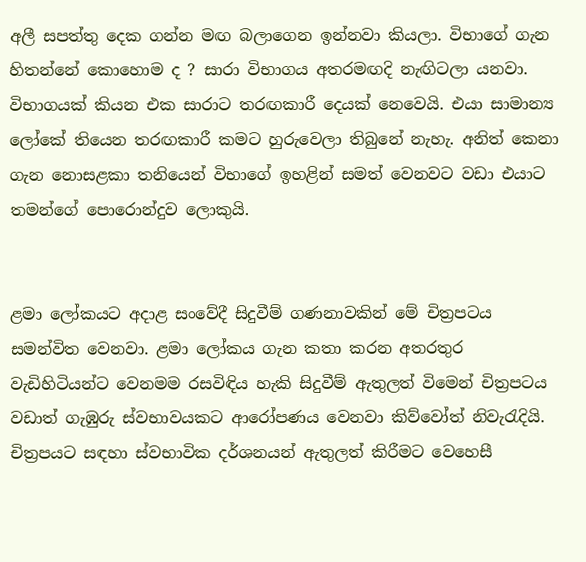අලී සපත්තු දෙක ගන්න මඟ බලාගෙන ඉන්නවා කියලා. විභාගේ ගැන හිතන්නේ කොහොම ද ? සාරා විභාගය අතරමඟදි නැඟිටලා යනවා. විභාගයක් ‍කියන එක සාරාට තරඟකාරී දෙයක් නෙවෙයි. එයා සාමාන්‍ය ලෝකේ තියෙන තරඟකාරී කමට හුරුවෙලා තිබුනේ නැහැ. අනිත් කෙනා ගැන නොසළකා තනියෙන් විභාගේ ඉහළින් සමත් වෙනවට වඩා එයාට තමන්ගේ පොරොන්දුව ලොකුයි.


ළමා ලෝකයට අදාළ සංවේදී සිදුවීම් ගණනාවකින් මේ චිත්‍රපටය සමන්විත වෙනවා. ළමා ‍ලෝකය ගැන කතා කරන අතරතුර වැඩිහිටියන්ට වෙනමම රසවිඳිය හැකි සිදුවීම් ඇතුලත් විමෙන් චිත්‍රපටය වඩාත් ගැඹුරු ස්වභාවයකට ආරෝපණය වෙනවා කිව්වෝත් නිවැරැදියි. චිත්‍රපයට සඳහා ස්වභාවික දර්ශනයන් ඇතුලත් කිරීමට වෙහෙසී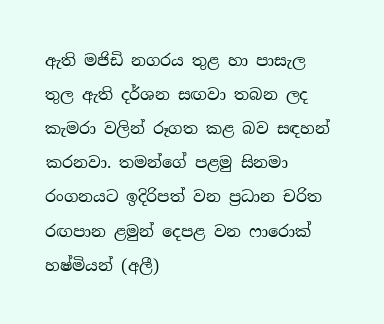ඇති මජිඩි නගරය තුළ හා පාසැල තුල ඇති දර්ශන සඟවා තබන ලද කැමරා වලින් රූගත කළ බව සඳහන් කරනවා. තමන්ගේ පළමු සිනමා රංගනයට ඉදිරිපත් වන ප්‍රධාන චරිත රඟපාන ළමුන් දෙපළ වන ෆාරොක් හෂ්මියන් (අලී)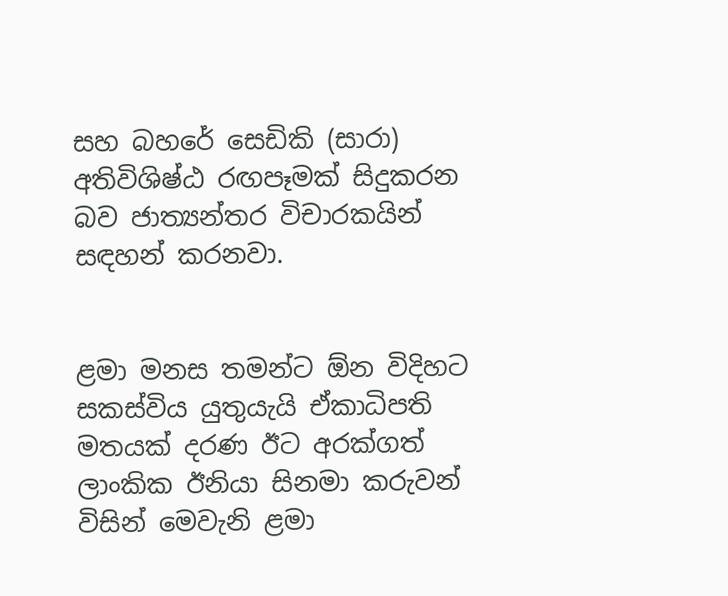සහ බහරේ සෙඩිකි (සාරා) අතිවිශිෂ්ඨ රඟපෑමක් සිදුකරන බව ජාත්‍යන්තර විචාරකයින් සඳහන් කරනවා.


ළමා මනස තමන්ට ඕන විදිහට සකස්විය යුතුයැයි ඒකාධිපති මතයක් දරණ ඊට අරක්ගත් ලාංකික ඊනියා සිනමා කරුවන් විසින් මෙවැනි ළමා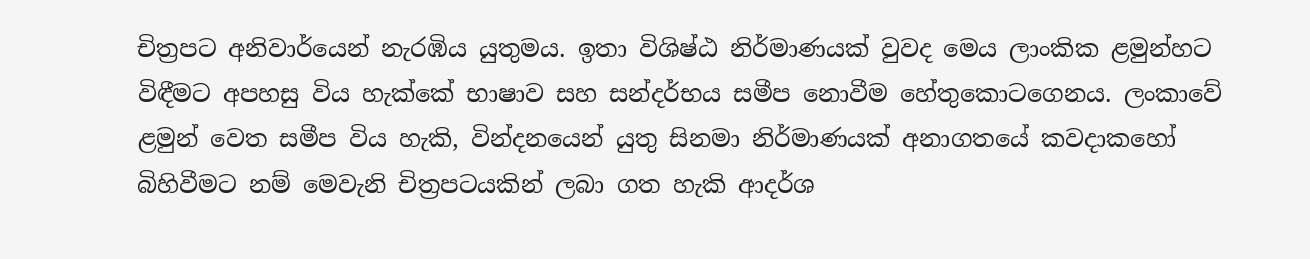චිත්‍රපට අනිවාර්යෙන් නැරඹිය යුතුමය. ඉතා විශිෂ්ඨ නිර්මාණයක් වුවද මෙය ලාංකික ළමුන්හට විඳීමට අපහසු විය හැක්කේ භාෂාව සහ සන්දර්භය සමීප නොවීම හේතුකොටගෙනය. ලංකාවේ ළමුන් වෙත සමීප විය හැකි, වින්දනයෙන් යුතු සිනමා නිර්මාණයක් අනාගතයේ කවදාකහෝ බිහිවීමට නම් මෙවැනි චිත්‍රපටයකින් ලබා ගත හැකි ආදර්ශ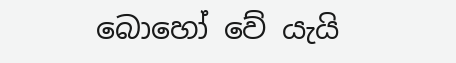බොහෝ වේ යැයි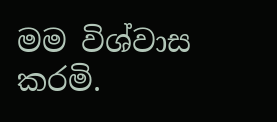මම විශ්වාස කරමි.